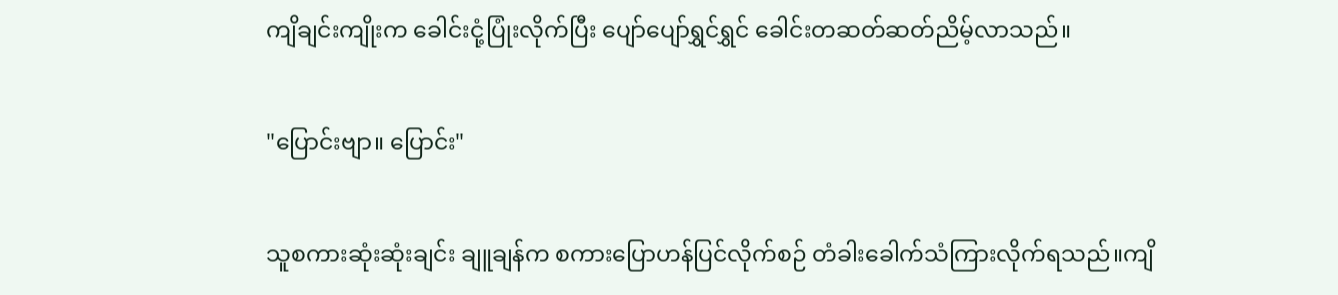ကျိချင်းကျိုးက ခေါင်းငုံ့ပြုံးလိုက်ပြီး ပျော်ပျော်ရွှင်ရွှင် ခေါင်းတဆတ်ဆတ်ညိမ့်လာသည်။

"ပြောင်းဗျာ။ ပြောင်း"

သူစကားဆုံးဆုံးချင်း ချူချန်က စကားပြောဟန်ပြင်လိုက်စဉ် တံခါးခေါက်သံကြားလိုက်ရသည်။ကျိ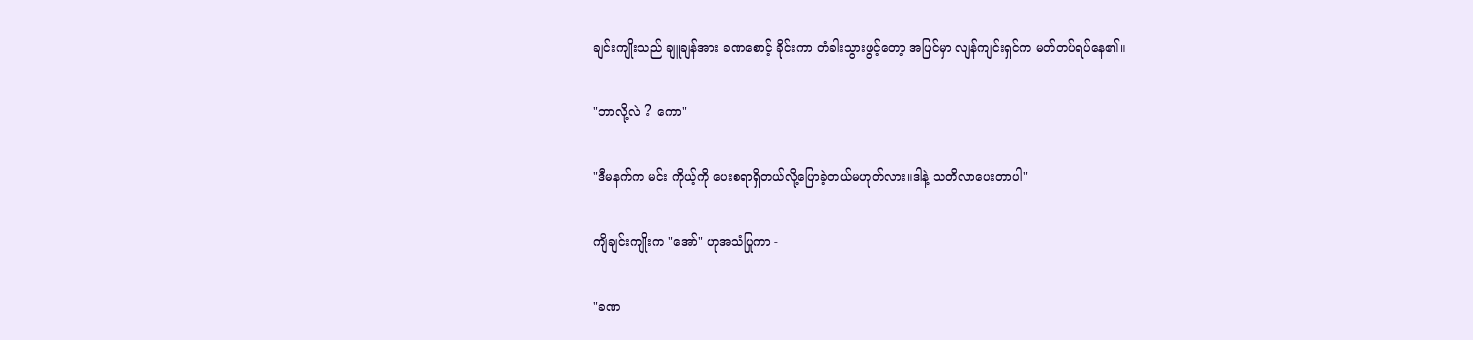ချင်းကျိုးသည် ချူချန်အား ခဏစောင့် ခိုင်းကာ တံခါးသွားဖွင့်တော့ အပြင်မှာ လျန်ကျင်းရှင်က မတ်တပ်ရပ်နေ၏။

"ဘာလို့လဲ ? ကော"

"ဒီမနက်က မင်း ကိုယ့်ကို ပေးစရာရှိတယ်လို့ပြောခဲ့တယ်မဟုတ်လား။ဒါနဲ့ သတိလာပေးတာပါ"

ကျိချင်းကျိုးက "အော်" ဟုအသံပြုကာ -

"ခဏ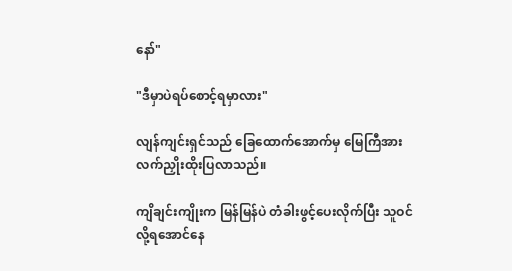နော်"

"ဒီမှာပဲရပ်စောင့်ရမှာလား"

လျန်ကျင်းရှင်သည် ခြေထောက်အောက်မှ မြေကြီအား လက်ညှိုးထိုးပြလာသည်။

ကျိချင်းကျိုးက မြန်မြန်ပဲ တံခါးဖွင့်ပေးလိုက်ပြီး သူဝင်လို့ရအောင်နေ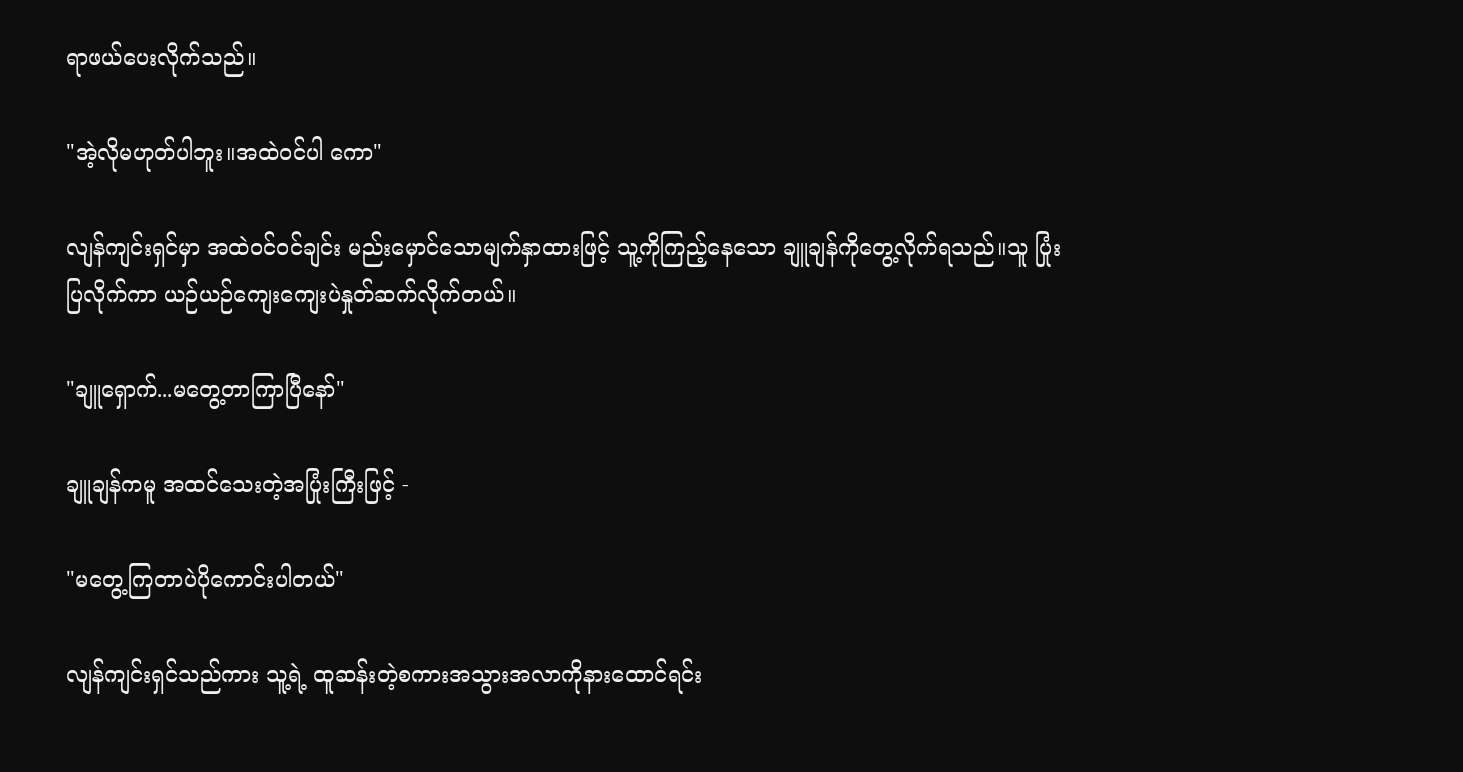ရာဖယ်ပေးလိုက်သည်။

"အဲ့လိုမဟုတ်ပါဘူး။အထဲဝင်ပါ ကော"

လျန်ကျင်းရှင်မှာ အထဲဝင်ဝင်ချင်း မည်းမှောင်သောမျက်နှာထားဖြင့် သူ့ကိုကြည့်နေသော ချူချန်ကိုတွေ့လိုက်ရသည်။သူ ပြုံးပြလိုက်ကာ ယဉ်ယဉ်ကျေးကျေးပဲနှုတ်ဆက်လိုက်တယ်။

"ချူရှောက်...မတွေ့တာကြာပြီနော်"

ချူချန်ကမူ အထင်သေးတဲ့အပြုံးကြီးဖြင့် -

"မတွေ့ကြတာပဲပိုကောင်းပါတယ်"

လျန်ကျင်းရှင်သည်ကား သူ့ရဲ့ ထူဆန်းတဲ့စကားအသွားအလာကိုနားထောင်ရင်း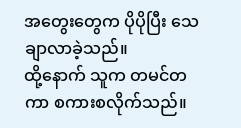အတွေးတွေက ပိုပိုပြီး သေချာလာခဲ့သည်။
ထို့နောက် သူက တမင်တကာ စကားစလိုက်သည်။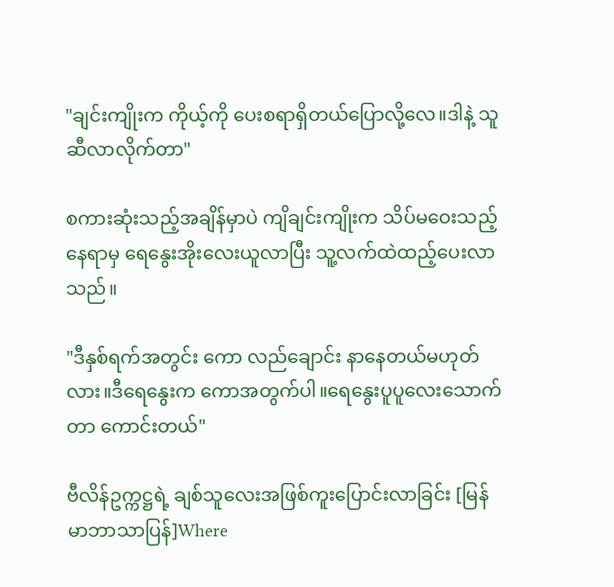"ချင်းကျိုးက ကိုယ့်ကို ပေးစရာရှိတယ်ပြောလို့လေ။ဒါနဲ့ သူဆီလာလိုက်တာ"

စကားဆုံးသည့်အချိန်မှာပဲ ကျိချင်းကျိုးက သိပ်မဝေးသည့်နေရာမှ ရေနွေးအိုးလေးယူလာပြီး သူ့လက်ထဲထည့်ပေးလာသည်။

"ဒီနှစ်ရက်အတွင်း ကော လည်ချောင်း နာနေတယ်မဟုတ်လား။ဒီရေနွေးက ကောအတွက်ပါ။ရေနွေးပူပူလေးသောက်တာ ကောင်းတယ်"

ဗီလိန်ဥက္ကဋ္ဌရဲ့ ချစ်သူလေးအဖြစ်ကူးပြောင်းလာခြင်း [မြန်မာဘာသာပြန်]Where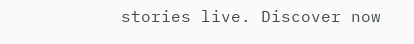stories live. Discover now